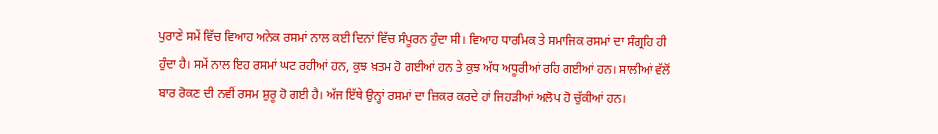ਪੁਰਾਣੇ ਸਮੇਂ ਵਿੱਚ ਵਿਆਹ ਅਨੇਕ ਰਸਮਾਂ ਨਾਲ ਕਈ ਦਿਨਾਂ ਵਿੱਚ ਸੰਪੂਰਨ ਹੁੰਦਾ ਸੀ। ਵਿਆਹ ਧਾਰਮਿਕ ਤੇ ਸਮਾਜਿਕ ਰਸਮਾਂ ਦਾ ਸੰਗ੍ਰਹਿ ਹੀ ਹੁੰਦਾ ਹੈ। ਸਮੇਂ ਨਾਲ ਇਹ ਰਸਮਾਂ ਘਟ ਰਹੀਆਂ ਹਨ, ਕੁਝ ਖ਼ਤਮ ਹੋ ਗਈਆਂ ਹਨ ਤੇ ਕੁਝ ਅੱਧ ਅਧੂਰੀਆਂ ਰਹਿ ਗਈਆਂ ਹਨ। ਸਾਲੀਆਂ ਵੱਲੋਂ ਬਾਰ ਰੋਕਣ ਦੀ ਨਵੀਂ ਰਸਮ ਸ਼ੁਰੂ ਹੋ ਗਈ ਹੈ। ਅੱਜ ਇੱਥੇ ਉਨ੍ਹਾਂ ਰਸਮਾਂ ਦਾ ਜ਼ਿਕਰ ਕਰਦੇ ਹਾਂ ਜਿਹੜੀਆਂ ਅਲੋਪ ਹੋ ਚੁੱਕੀਆਂ ਹਨ।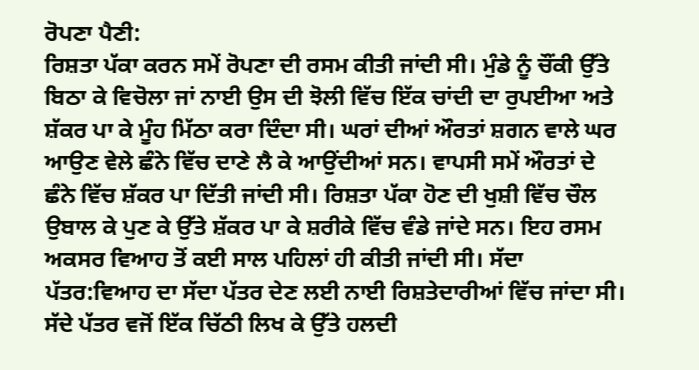ਰੋਪਣਾ ਪੈਣੀ:
ਰਿਸ਼ਤਾ ਪੱਕਾ ਕਰਨ ਸਮੇਂ ਰੋਪਣਾ ਦੀ ਰਸਮ ਕੀਤੀ ਜਾਂਦੀ ਸੀ। ਮੁੰਡੇ ਨੂੰ ਚੌਂਕੀ ਉੱਤੇ ਬਿਠਾ ਕੇ ਵਿਚੋਲਾ ਜਾਂ ਨਾਈ ਉਸ ਦੀ ਝੋਲੀ ਵਿੱਚ ਇੱਕ ਚਾਂਦੀ ਦਾ ਰੁਪਈਆ ਅਤੇ ਸ਼ੱਕਰ ਪਾ ਕੇ ਮੂੰਹ ਮਿੱਠਾ ਕਰਾ ਦਿੰਦਾ ਸੀ। ਘਰਾਂ ਦੀਆਂ ਔਰਤਾਂ ਸ਼ਗਨ ਵਾਲੇ ਘਰ ਆਉਣ ਵੇਲੇ ਛੰਨੇ ਵਿੱਚ ਦਾਣੇ ਲੈ ਕੇ ਆਉਂਦੀਆਂ ਸਨ। ਵਾਪਸੀ ਸਮੇਂ ਔਰਤਾਂ ਦੇ ਛੰਨੇ ਵਿੱਚ ਸ਼ੱਕਰ ਪਾ ਦਿੱਤੀ ਜਾਂਦੀ ਸੀ। ਰਿਸ਼ਤਾ ਪੱਕਾ ਹੋਣ ਦੀ ਖੁਸ਼ੀ ਵਿੱਚ ਚੌਲ ਉਬਾਲ ਕੇ ਪੁਣ ਕੇ ਉੱਤੇ ਸ਼ੱਕਰ ਪਾ ਕੇ ਸ਼ਰੀਕੇ ਵਿੱਚ ਵੰਡੇ ਜਾਂਦੇ ਸਨ। ਇਹ ਰਸਮ ਅਕਸਰ ਵਿਆਹ ਤੋਂ ਕਈ ਸਾਲ ਪਹਿਲਾਂ ਹੀ ਕੀਤੀ ਜਾਂਦੀ ਸੀ। ਸੱਦਾ ਪੱਤਰ:ਵਿਆਹ ਦਾ ਸੱਦਾ ਪੱਤਰ ਦੇਣ ਲਈ ਨਾਈ ਰਿਸ਼ਤੇਦਾਰੀਆਂ ਵਿੱਚ ਜਾਂਦਾ ਸੀ। ਸੱਦੇ ਪੱਤਰ ਵਜੋਂ ਇੱਕ ਚਿੱਠੀ ਲਿਖ ਕੇ ਉੱਤੇ ਹਲਦੀ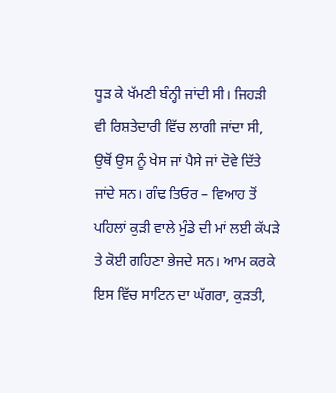ਧੂੜ ਕੇ ਖੱਮਣੀ ਬੰਨ੍ਹੀ ਜਾਂਦੀ ਸੀ। ਜਿਹੜੀ ਵੀ ਰਿਸ਼ਤੇਦਾਰੀ ਵਿੱਚ ਲਾਗੀ ਜਾਂਦਾ ਸੀ, ਉਥੋਂ ਉਸ ਨੂੰ ਖੇਸ ਜਾਂ ਪੈਸੇ ਜਾਂ ਦੋਵੇ ਦਿੱਤੇ ਜਾਂਦੇ ਸਨ। ਗੰਢ ਤਿਓਰ – ਵਿਆਹ ਤੋਂ ਪਹਿਲਾਂ ਕੁੜੀ ਵਾਲੇ ਮੁੰਡੇ ਦੀ ਮਾਂ ਲਈ ਕੱਪੜੇ ਤੇ ਕੋਈ ਗਹਿਣਾ ਭੇਜਦੇ ਸਨ। ਆਮ ਕਰਕੇ ਇਸ ਵਿੱਚ ਸਾਟਿਨ ਦਾ ਘੱਗਰਾ, ਕੁੜਤੀ,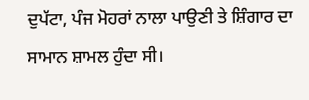ਦੁਪੱਟਾ, ਪੰਜ ਮੋਹਰਾਂ ਨਾਲਾ ਪਾਉਣੀ ਤੇ ਸ਼ਿੰਗਾਰ ਦਾ ਸਾਮਾਨ ਸ਼ਾਮਲ ਹੁੰਦਾ ਸੀ।